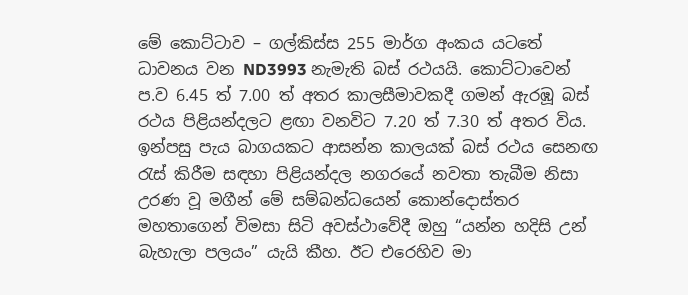මේ කොට්ටාව – ගල්කිස්ස 255 මාර්ග අංකය යටතේ ධාවනය වන ND3993 නැමැති බස් රථයයි. කොට්ටාවෙන් ප.ව 6.45 ත් 7.00 ත් අතර කාලසීමාවකදී ගමන් ඇරඹූ බස් රථය පිළියන්දලට ළඟා වනවිට 7.20 ත් 7.30 ත් අතර විය. ඉන්පසු පැය බාගයකට ආසන්න කාලයක් බස් රථය සෙනඟ රැස් කිරීම සඳහා පිළියන්දල නගරයේ නවතා තැබීම නිසා උරණ වූ මගීන් මේ සම්බන්ධයෙන් කොන්දොස්තර මහතාගෙන් විමසා සිටි අවස්ථාවේදී ඔහු “යන්න හදිසි උන් බැහැලා පලයං” යැයි කීහ. ඊට එරෙහිව මා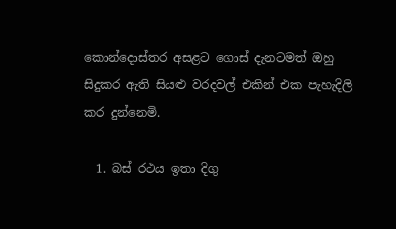කොන්දොස්තර අසළට ගොස් දැනටමත් ඔහු සිදුකර ඇති සියළු වරදවල් එකින් එක පැහැදිලි කර දුන්නෙමි.

  1. බස් රථය ඉතා දිගු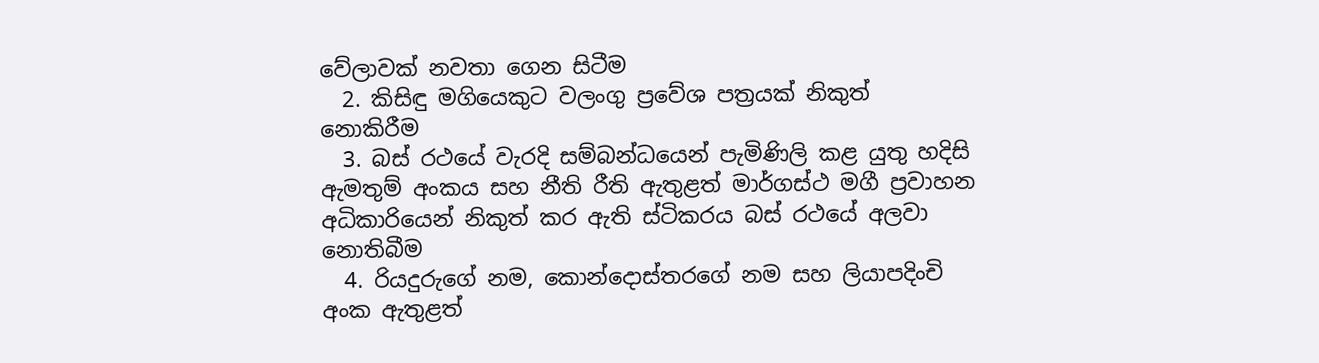වේලාවක් නවතා ගෙන සිටීම
  2. කිසිඳු මගියෙකුට වලංගු ප්‍රවේශ පත්‍රයක් නිකුත් නොකිරීම
  3. බස් රථයේ වැරදි සම්බන්ධයෙන් පැමිණිලි කළ යුතු හදිසි ඇමතුම් අංකය සහ නීති රීති ඇතුළත් මාර්ගස්ථ මගී ප්‍රවාහන අධිකාරියෙන් නිකුත් කර ඇති ස්ටිකරය බස් රථයේ අලවා නොතිබීම
  4. රියදුරුගේ නම, කොන්දොස්තරගේ නම සහ ලියාපදිංචි අංක ඇතුළත්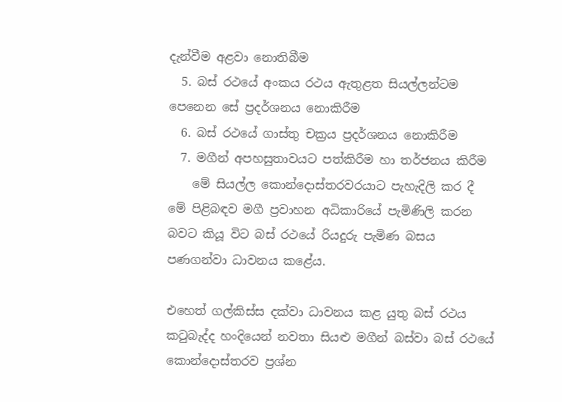දැන්වීම අළවා නොතිබීම
  5. බස් රථයේ අංකය රථය ඇතුළත සියල්ලන්ටම පෙනෙන සේ ප්‍රදර්ශනය නොකිරීම
  6. බස් රථයේ ගාස්තු චක්‍රය ප්‍රදර්ශනය නොකිරීම
  7. මගීන් අපහසුතාවයට පත්කිරීම හා තර්ජනය කිරීම
    මේ සියල්ල කොන්දොස්තරවරයාට පැහැදිලි කර දී මේ පිළිබඳව මගී ප්‍රවාහන අධිකාරියේ පැමිණිලි කරන බවට කියූ විට බස් රථයේ රියදුරු පැමිණ බසය පණගන්වා ධාවනය කළේය.

එහෙත් ගල්කිස්ස දක්වා ධාවනය කළ යුතු බස් රථය කටුබැද්ද හංදියෙන් නවතා සියළු මගීන් බස්වා බස් රථයේ කොන්දොස්තරව ප්‍රශ්න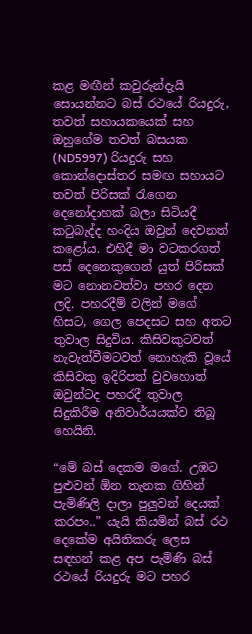කළ මඟීන් කවුරුන්දැයි සොයන්නට බස් රථයේ රියදුරු, තවත් සහායකයෙක් සහ ඔහුගේම තවත් බසයක (ND5997) රියදුරු සහ කොන්දොස්තර සමඟ සහායට තවත් පිරිසක් රැගෙන දෙනෝදාහක් බලා සිටියදී කටුබැද්ද හංදිය ඔවුන් දෙවනත් කළෝය. එහිදී මා වටකරගත් පස් දෙනෙකුගෙන් යුත් පිරිසක් මට නොනවත්වා පහර දෙන ලදි. පහරදීම් වලින් මගේ හිසට, ගෙල පෙදසට සහ අතට තුවාල සිදුවිය. කිසිවකුටවත් නැවැත්වීමටවත් නොහැකි වූයේ කිසිවකු ඉදිරිපත් වුවහොත් ඔවුන්ටද පහරදී තුවාල සිදුකිරීම අනිවාර්යයක්ව තිබූ හෙයිනි.

“මේ බස් දෙකම මගේ. උඹට පුළුවන් ඕන තැනක ගිහින් පැමිණිලි දාලා පුලුවන් දෙයක් කරපං..” යැයි කියමින් බස් රථ දෙකේම අයිතිකරු ලෙස සඳහන් කළ අප පැමිණි බස් රථයේ රියදුරු මට පහර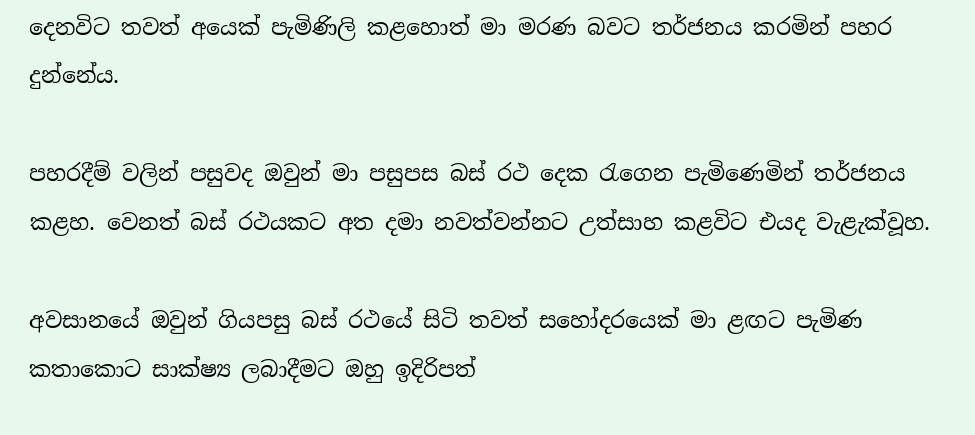දෙනවිට තවත් අයෙක් පැමිණිලි කළහොත් මා මරණ බවට තර්ජනය කරමින් පහර දුන්නේය.

පහරදීම් වලින් පසුවද ඔවුන් මා පසුපස බස් රථ දෙක රැගෙන පැමිණෙමින් තර්ජනය කළහ. වෙනත් බස් රථයකට අත දමා නවත්වන්නට උත්සාහ කළවිට එයද වැළැක්වූහ.

අවසානයේ ඔවුන් ගියපසු බස් රථයේ සිටි තවත් සහෝදරයෙක් මා ළඟට පැමිණ කතාකොට සාක්ෂ්‍ය ලබාදීමට ඔහු ඉදිරිපත්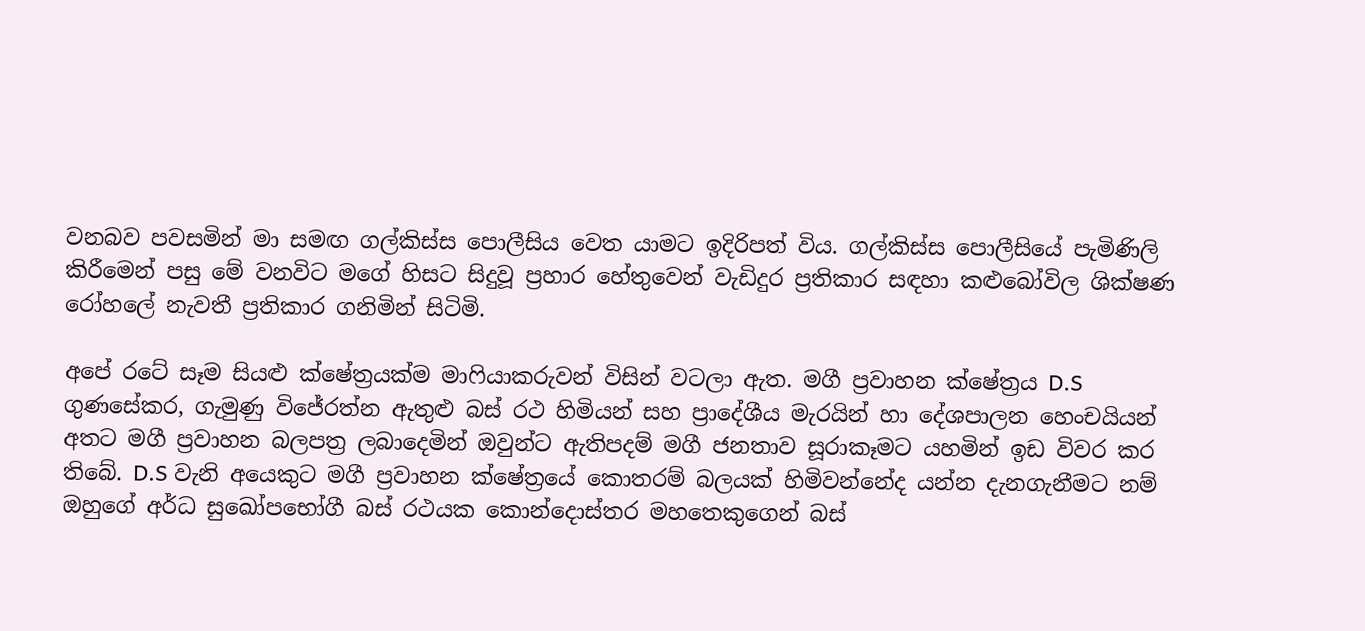වනබව පවසමින් මා සමඟ ගල්කිස්ස පොලීසිය වෙත යාමට ඉදිරිපත් විය. ගල්කිස්ස පොලීසියේ පැමිණිලි කිරීමෙන් පසු මේ වනවිට මගේ හිසට සිදුවූ ප්‍රහාර හේතුවෙන් වැඩිදුර ප්‍රතිකාර සඳහා කළුබෝවිල ශික්ෂණ රෝහලේ නැවතී ප්‍රතිකාර ගනිමින් සිටිමි.

අපේ රටේ සෑම සියළු ක්ෂේත්‍රයක්ම මාෆියාකරුවන් විසින් වටලා ඇත. මගී ප්‍රවාහන ක්ෂේත්‍රය D.S ගුණසේකර, ගැමුණු විජේරත්න ඇතුළු බස් රථ හිමියන් සහ ප්‍රාදේශීය මැරයින් හා දේශපාලන හෙංචයියන් අතට මගී ප්‍රවාහන බලපත්‍ර ලබාදෙමින් ඔවුන්ට ඇතිපදම් මගී ජනතාව සූරාකෑමට යහමින් ඉඩ විවර කර තිබේ. D.S වැනි අයෙකුට මගී ප්‍රවාහන ක්ෂේත්‍රයේ කොතරම් බලයක් හිමිවන්නේද යන්න දැනගැනීමට නම් ඔහුගේ අර්ධ සුඛෝපභෝගී බස් රථයක කොන්දොස්තර මහතෙකුගෙන් බස්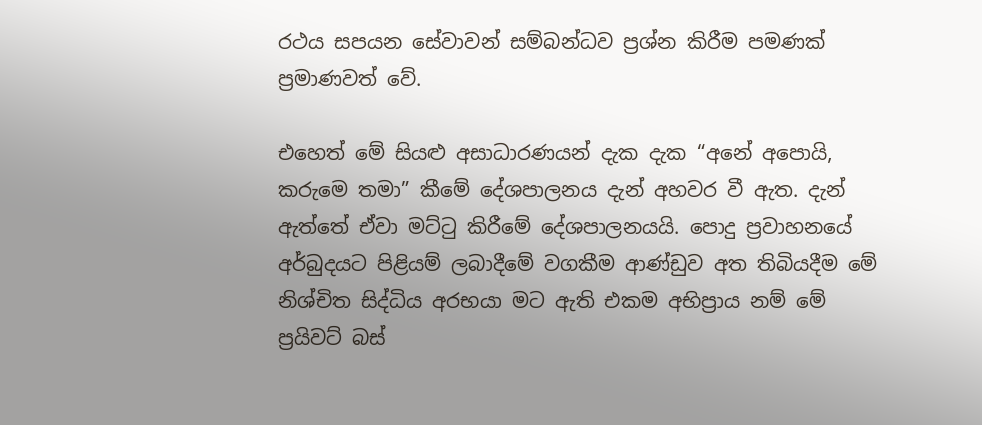රථය සපයන සේවාවන් සම්බන්ධව ප්‍රශ්න කිරීම පමණක් ප්‍රමාණවත් වේ.

එහෙත් මේ සියළු අසාධාරණයන් දැක දැක “අනේ අපොයි, කරුමෙ තමා” කීමේ දේශපාලනය දැන් අහවර වී ඇත. දැන් ඇත්තේ ඒවා මට්ටු කිරීමේ දේශපාලනයයි. පොදු ප්‍රවාහනයේ අර්බුදයට පිළියම් ලබාදීමේ වගකීම ආණ්ඩුව අත තිබියදීම මේ නිශ්චිත සිද්ධිය අරභයා මට ඇති එකම අභිප්‍රාය නම් මේ ප්‍රයිවට් බස්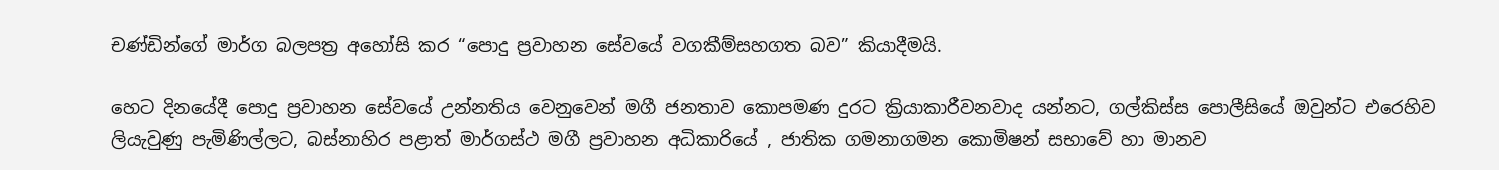චණ්ඩින්ගේ මාර්ග බලපත්‍ර අහෝසි කර “පොදු ප්‍රවාහන සේවයේ වගකීම්සහගත බව” කියාදීමයි.

හෙට දිනයේදී පොදු ප්‍රවාහන සේවයේ උන්නතිය වෙනුවෙන් මගී ජනතාව කොපමණ දුරට ක්‍රියාකාරීවනවාද යන්නට, ගල්කිස්ස පොලීසියේ ඔවුන්ට එරෙහිව ලියැවුණු පැමිණිල්ලට, බස්නාහිර පළාත් මාර්ගස්ථ මගී ප්‍රවාහන අධිකාරියේ , ජාතික ගමනාගමන කොමිෂන් සභාවේ හා මානව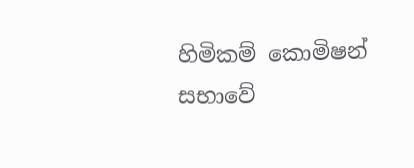හිමිකම් කොමිෂන් සභාවේ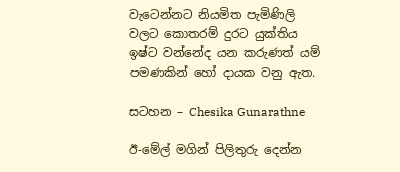වැටෙන්නට නියමිත පැමිණිලි වලට කොතරම් දුරට යුක්තිය ඉෂ්ට වන්නේද යන කරුණත් යම් පමණකින් හෝ දායක වනු ඇත.

සටහන – Chesika Gunarathne

ඊ-මේල් මගින් පිලිතුරු දෙන්න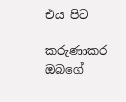එය පිට

කරුණාකර ඔබගේ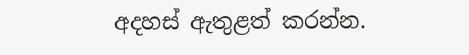අදහස් ඇතුළත් කරන්න.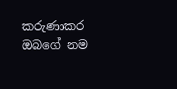කරුණාකර ඔබගේ නම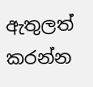ඇතුලත් කරන්න